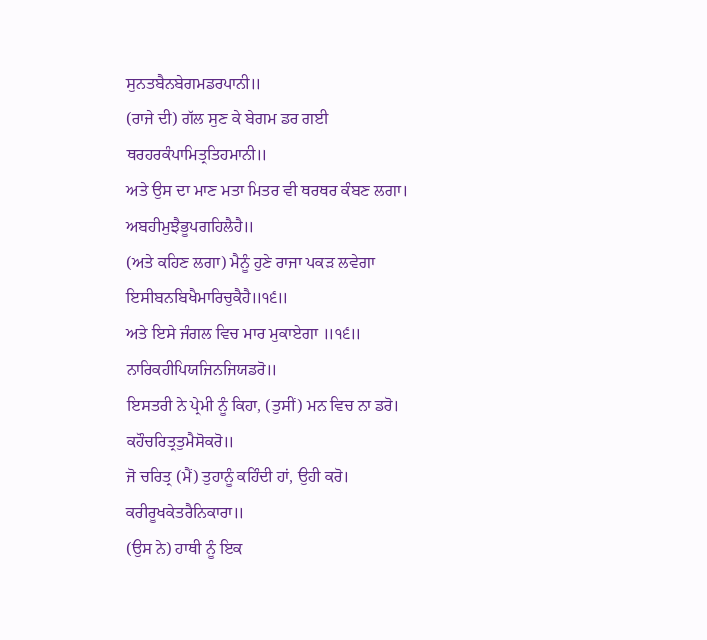ਸੁਨਤਬੈਨਬੇਗਮਡਰਪਾਨੀ॥
(ਰਾਜੇ ਦੀ) ਗੱਲ ਸੁਣ ਕੇ ਬੇਗਮ ਡਰ ਗਈ
ਥਰਹਰਕੰਪਾਮਿਤ੍ਰਤਿਹਮਾਨੀ॥
ਅਤੇ ਉਸ ਦਾ ਮਾਣ ਮਤਾ ਮਿਤਰ ਵੀ ਥਰਥਰ ਕੰਬਣ ਲਗਾ।
ਅਬਹੀਮੁਝੈਭੂਪਗਹਿਲੈਹੈ॥
(ਅਤੇ ਕਹਿਣ ਲਗਾ) ਮੈਨੂੰ ਹੁਣੇ ਰਾਜਾ ਪਕੜ ਲਵੇਗਾ
ਇਸੀਬਨਬਿਖੈਮਾਰਿਚੁਕੈਹੈ॥੧੬॥
ਅਤੇ ਇਸੇ ਜੰਗਲ ਵਿਚ ਮਾਰ ਮੁਕਾਏਗਾ ॥੧੬॥
ਨਾਰਿਕਹੀਪਿਯਜਿਨਜਿਯਡਰੋ॥
ਇਸਤਰੀ ਨੇ ਪ੍ਰੇਮੀ ਨੂੰ ਕਿਹਾ, (ਤੁਸੀਂ) ਮਨ ਵਿਚ ਨਾ ਡਰੋ।
ਕਹੌਚਰਿਤ੍ਰਤੁਮੈਸੋਕਰੋ॥
ਜੋ ਚਰਿਤ੍ਰ (ਮੈਂ) ਤੁਹਾਨੂੰ ਕਹਿੰਦੀ ਹਾਂ, ਉਹੀ ਕਰੋ।
ਕਰੀਰੂਖਕੇਤਰੈਨਿਕਾਰਾ॥
(ਉਸ ਨੇ) ਹਾਥੀ ਨੂੰ ਇਕ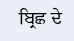ਬ੍ਰਿਛ ਦੇ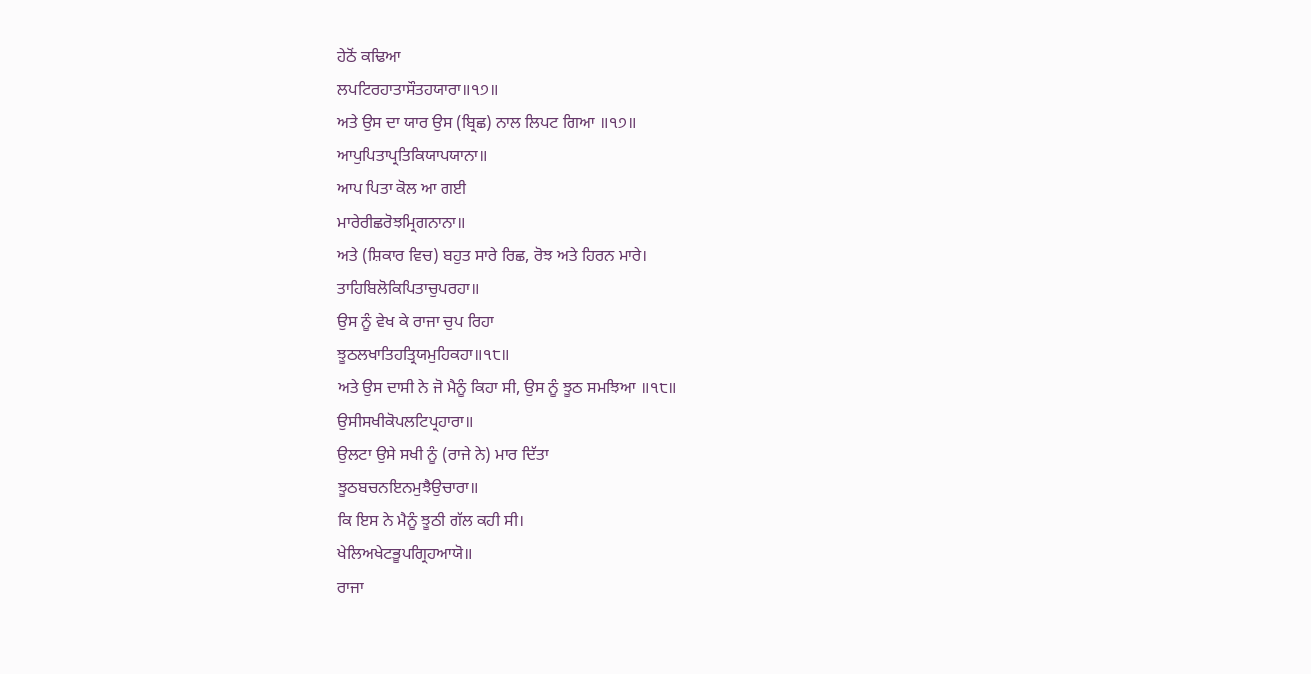ਹੇਠੋਂ ਕਢਿਆ
ਲਪਟਿਰਹਾਤਾਸੌਤਹਯਾਰਾ॥੧੭॥
ਅਤੇ ਉਸ ਦਾ ਯਾਰ ਉਸ (ਬ੍ਰਿਛ) ਨਾਲ ਲਿਪਟ ਗਿਆ ॥੧੭॥
ਆਪੁਪਿਤਾਪ੍ਰਤਿਕਿਯਾਪਯਾਨਾ॥
ਆਪ ਪਿਤਾ ਕੋਲ ਆ ਗਈ
ਮਾਰੇਰੀਛਰੋਝਮ੍ਰਿਗਨਾਨਾ॥
ਅਤੇ (ਸ਼ਿਕਾਰ ਵਿਚ) ਬਹੁਤ ਸਾਰੇ ਰਿਛ, ਰੋਝ ਅਤੇ ਹਿਰਨ ਮਾਰੇ।
ਤਾਹਿਬਿਲੋਕਿਪਿਤਾਚੁਪਰਹਾ॥
ਉਸ ਨੂੰ ਵੇਖ ਕੇ ਰਾਜਾ ਚੁਪ ਰਿਹਾ
ਝੂਠਲਖਾਤਿਹਤ੍ਰਿਯਮੁਹਿਕਹਾ॥੧੮॥
ਅਤੇ ਉਸ ਦਾਸੀ ਨੇ ਜੋ ਮੈਨੂੰ ਕਿਹਾ ਸੀ, ਉਸ ਨੂੰ ਝੂਠ ਸਮਝਿਆ ॥੧੮॥
ਉਸੀਸਖੀਕੋਪਲਟਿਪ੍ਰਹਾਰਾ॥
ਉਲਟਾ ਉਸੇ ਸਖੀ ਨੂੰ (ਰਾਜੇ ਨੇ) ਮਾਰ ਦਿੱਤਾ
ਝੂਠਬਚਨਇਨਮੁਝੈਉਚਾਰਾ॥
ਕਿ ਇਸ ਨੇ ਮੈਨੂੰ ਝੂਠੀ ਗੱਲ ਕਹੀ ਸੀ।
ਖੇਲਿਅਖੇਟਭੂਪਗ੍ਰਿਹਆਯੋ॥
ਰਾਜਾ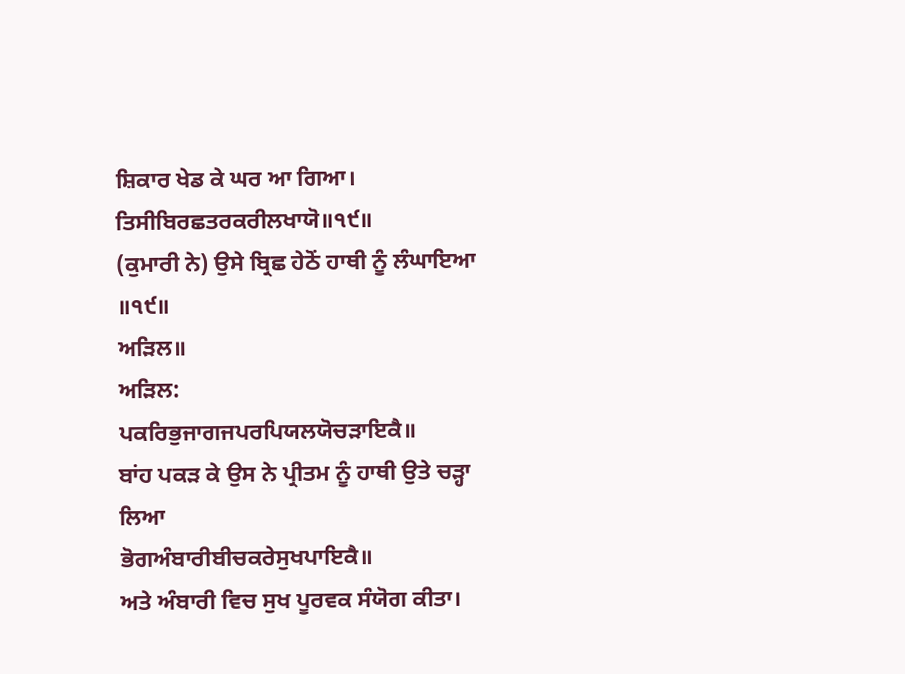ਸ਼ਿਕਾਰ ਖੇਡ ਕੇ ਘਰ ਆ ਗਿਆ।
ਤਿਸੀਬਿਰਛਤਰਕਰੀਲਖਾਯੋ॥੧੯॥
(ਕੁਮਾਰੀ ਨੇ) ਉਸੇ ਬ੍ਰਿਛ ਹੇਠੋਂ ਹਾਥੀ ਨੂੰ ਲੰਘਾਇਆ ॥੧੯॥
ਅੜਿਲ॥
ਅੜਿਲ:
ਪਕਰਿਭੁਜਾਗਜਪਰਪਿਯਲਯੋਚੜਾਇਕੈ॥
ਬਾਂਹ ਪਕੜ ਕੇ ਉਸ ਨੇ ਪ੍ਰੀਤਮ ਨੂੰ ਹਾਥੀ ਉਤੇ ਚੜ੍ਹਾ ਲਿਆ
ਭੋਗਅੰਬਾਰੀਬੀਚਕਰੇਸੁਖਪਾਇਕੈ॥
ਅਤੇ ਅੰਬਾਰੀ ਵਿਚ ਸੁਖ ਪੂਰਵਕ ਸੰਯੋਗ ਕੀਤਾ।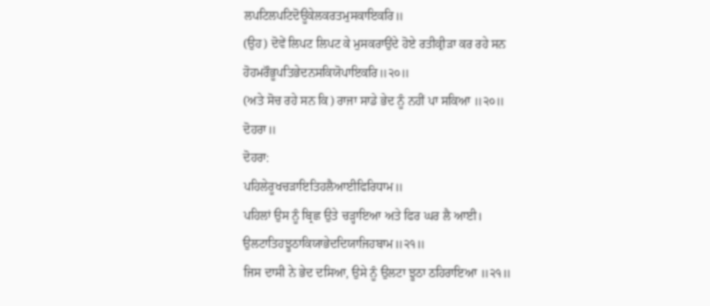ਲਪਟਿਲਪਟਿਦੋਊਕੇਲਕਰਤਮੁਸਕਾਇਕਰਿ॥
(ਉਹ) ਦੋਵੇਂ ਲਿਪਟ ਲਿਪਟ ਕੇ ਮੁਸਕਰਾਉਂਦੇ ਹੋਏ ਰਤੀਕ੍ਰੀੜਾ ਕਰ ਰਹੇ ਸਨ
ਹੋਹਮਰੌਭੂਪਤਿਭੇਦਨਸਕਿਯੋਪਾਇਕਰਿ॥੨੦॥
(ਅਤੇ ਸੋਚ ਰਹੇ ਸਨ ਕਿ) ਰਾਜਾ ਸਾਡੇ ਭੇਦ ਨੂੰ ਨਹੀਂ ਪਾ ਸਕਿਆ ॥੨੦॥
ਦੋਹਰਾ॥
ਦੋਹਰਾ:
ਪਹਿਲੇਰੂਖਚੜਾਇਤਿਹਲੈਆਈਫਿਰਿਧਾਮ॥
ਪਹਿਲਾਂ ਉਸ ਨੂੰ ਬ੍ਰਿਛ ਉਤੇ ਚੜ੍ਹਾਇਆ ਅਤੇ ਫਿਰ ਘਰ ਲੈ ਆਈ।
ਉਲਟਾਤਿਹਝੂਠਾਕਿਯਾਭੇਦਦਿਯਾਜਿਹਬਾਮ॥੨੧॥
ਜਿਸ ਦਾਸੀ ਨੇ ਭੇਦ ਦਸਿਆ, ਉਸੇ ਨੂੰ ਉਲਟਾ ਝੂਠਾ ਠਹਿਰਾਇਆ ॥੨੧॥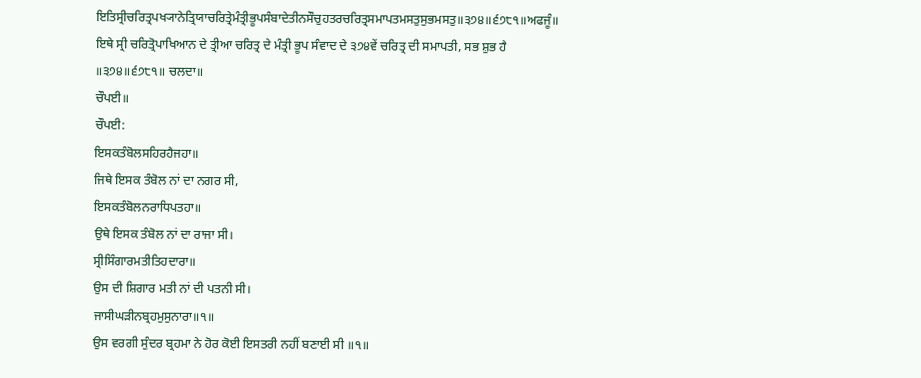ਇਤਿਸ੍ਰੀਚਰਿਤ੍ਰਪਖ੍ਯਾਨੇਤ੍ਰਿਯਾਚਰਿਤ੍ਰੇਮੰਤ੍ਰੀਭੂਪਸੰਬਾਦੇਤੀਨਸੌਚੁਹਤਰਚਰਿਤ੍ਰਸਮਾਪਤਮਸਤੁਸੁਭਮਸਤੁ॥੩੭੪॥੬੭੮੧॥ਅਫਜੂੰ॥
ਇਥੇ ਸ੍ਰੀ ਚਰਿਤ੍ਰੋਪਾਖਿਆਨ ਦੇ ਤ੍ਰੀਆ ਚਰਿਤ੍ਰ ਦੇ ਮੰਤ੍ਰੀ ਭੂਪ ਸੰਵਾਦ ਦੇ ੩੭੪ਵੇਂ ਚਰਿਤ੍ਰ ਦੀ ਸਮਾਪਤੀ, ਸਭ ਸ਼ੁਭ ਹੈ ॥੩੭੪॥੬੭੮੧॥ ਚਲਦਾ॥
ਚੌਪਈ॥
ਚੌਪਈ:
ਇਸਕਤੰਬੋਲਸਹਿਰਹੈਜਹਾ॥
ਜਿਥੇ ਇਸਕ ਤੰਬੋਲ ਨਾਂ ਦਾ ਨਗਰ ਸੀ,
ਇਸਕਤੰਬੋਲਨਰਾਧਿਪਤਹਾ॥
ਉਥੇ ਇਸਕ ਤੰਬੋਲ ਨਾਂ ਦਾ ਰਾਜਾ ਸੀ।
ਸ੍ਰੀਸਿੰਗਾਰਮਤੀਤਿਹਦਾਰਾ॥
ਉਸ ਦੀ ਸ਼ਿਗਾਰ ਮਤੀ ਨਾਂ ਦੀ ਪਤਨੀ ਸੀ।
ਜਾਸੀਘੜੀਨਬ੍ਰਹਮੁਸੁਨਾਰਾ॥੧॥
ਉਸ ਵਰਗੀ ਸੁੰਦਰ ਬ੍ਰਹਮਾ ਨੇ ਹੋਰ ਕੋਈ ਇਸਤਰੀ ਨਹੀਂ ਬਣਾਈ ਸੀ ॥੧॥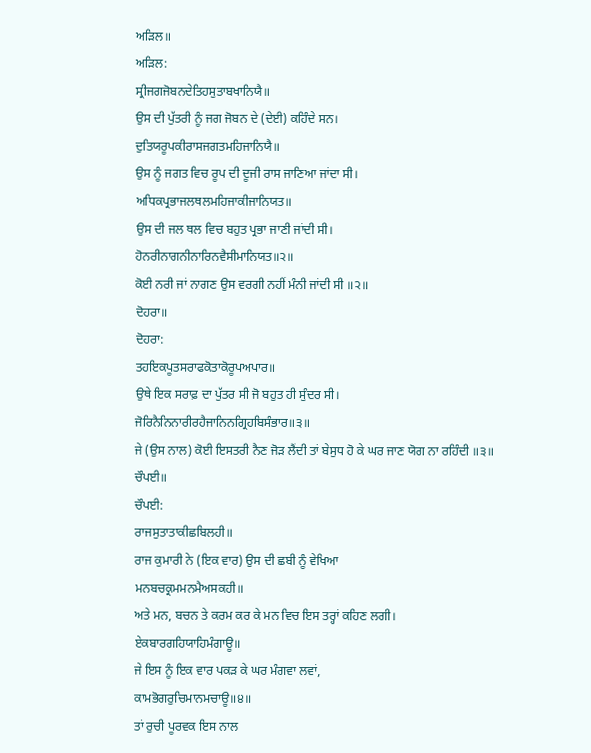ਅੜਿਲ॥
ਅੜਿਲ:
ਸ੍ਰੀਜਗਜੋਬਨਦੇਤਿਹਸੁਤਾਬਖਾਨਿਯੈ॥
ਉਸ ਦੀ ਪੁੱਤਰੀ ਨੂੰ ਜਗ ਜੋਬਨ ਦੇ (ਦੇਈ) ਕਹਿੰਦੇ ਸਨ।
ਦੁਤਿਯਰੂਪਕੀਰਾਸਜਗਤਮਹਿਜਾਨਿਯੈ॥
ਉਸ ਨੂੰ ਜਗਤ ਵਿਚ ਰੂਪ ਦੀ ਦੂਜੀ ਰਾਸ ਜਾਣਿਆ ਜਾਂਦਾ ਸੀ।
ਅਧਿਕਪ੍ਰਭਾਜਲਥਲਮਹਿਜਾਕੀਜਾਨਿਯਤ॥
ਉਸ ਦੀ ਜਲ ਥਲ ਵਿਚ ਬਹੁਤ ਪ੍ਰਭਾ ਜਾਣੀ ਜਾਂਦੀ ਸੀ।
ਹੋਨਰੀਨਾਗਨੀਨਾਰਿਨਵੈਸੀਮਾਨਿਯਤ॥੨॥
ਕੋਈ ਨਰੀ ਜਾਂ ਨਾਗਣ ਉਸ ਵਰਗੀ ਨਹੀਂ ਮੰਨੀ ਜਾਂਦੀ ਸੀ ॥੨॥
ਦੋਹਰਾ॥
ਦੋਹਰਾ:
ਤਹਇਕਪੂਤਸਰਾਫਕੋਤਾਕੋਰੂਪਅਪਾਰ॥
ਉਥੇ ਇਕ ਸਰਾਫ਼ ਦਾ ਪੁੱਤਰ ਸੀ ਜੋ ਬਹੁਤ ਹੀ ਸੁੰਦਰ ਸੀ।
ਜੋਰਿਨੈਨਿਨਾਰੀਰਹੈਜਾਨਿਨਗ੍ਰਿਹਬਿਸੰਭਾਰ॥੩॥
ਜੇ (ਉਸ ਨਾਲ) ਕੋਈ ਇਸਤਰੀ ਨੈਣ ਜੋੜ ਲੈਂਦੀ ਤਾਂ ਬੇਸੁਧ ਹੋ ਕੇ ਘਰ ਜਾਣ ਯੋਗ ਨਾ ਰਹਿੰਦੀ ॥੩॥
ਚੌਪਈ॥
ਚੌਪਈ:
ਰਾਜਸੁਤਾਤਾਕੀਛਬਿਲਹੀ॥
ਰਾਜ ਕੁਮਾਰੀ ਨੇ (ਇਕ ਵਾਰ) ਉਸ ਦੀ ਛਬੀ ਨੂੰ ਵੇਖਿਆ
ਮਨਬਚਕ੍ਰਮਮਨਮੈਅਸਕਹੀ॥
ਅਤੇ ਮਨ, ਬਚਨ ਤੇ ਕਰਮ ਕਰ ਕੇ ਮਨ ਵਿਚ ਇਸ ਤਰ੍ਹਾਂ ਕਹਿਣ ਲਗੀ।
ਏਕਬਾਰਗਹਿਯਾਹਿਮੰਗਾਊ॥
ਜੇ ਇਸ ਨੂੰ ਇਕ ਵਾਰ ਪਕੜ ਕੇ ਘਰ ਮੰਗਵਾ ਲਵਾਂ,
ਕਾਮਭੋਗਰੁਚਿਮਾਨਮਚਾਊ॥੪॥
ਤਾਂ ਰੁਚੀ ਪੂਰਵਕ ਇਸ ਨਾਲ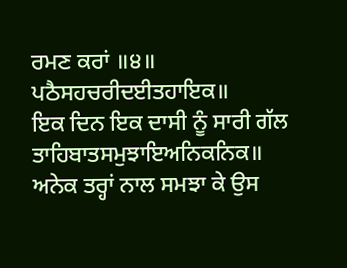ਰਮਣ ਕਰਾਂ ॥੪॥
ਪਠੈਸਹਚਰੀਦਈਤਹਾਇਕ॥
ਇਕ ਦਿਨ ਇਕ ਦਾਸੀ ਨੂੰ ਸਾਰੀ ਗੱਲ
ਤਾਹਿਬਾਤਸਮੁਝਾਇਅਨਿਕਨਿਕ॥
ਅਨੇਕ ਤਰ੍ਹਾਂ ਨਾਲ ਸਮਝਾ ਕੇ ਉਸ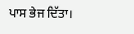ਪਾਸ ਭੇਜ ਦਿੱਤਾ।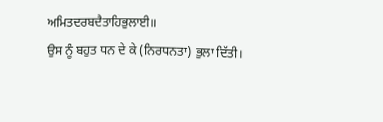ਅਮਿਤਦਰਬਦੈਤਾਹਿਭੁਲਾਈ॥
ਉਸ ਨੂੰ ਬਹੁਤ ਧਨ ਦੇ ਕੇ (ਨਿਰਧਨਤਾ) ਭੁਲਾ ਦਿੱਤੀ।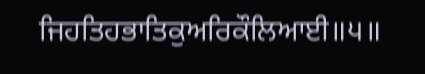ਜਿਹਤਿਹਭਾਤਿਕੁਅਰਿਕੌਲਿਆਈ॥੫॥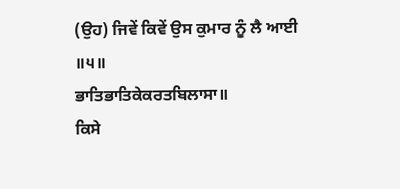(ਉਹ) ਜਿਵੇਂ ਕਿਵੇਂ ਉਸ ਕੁਮਾਰ ਨੂੰ ਲੈ ਆਈ ॥੫॥
ਭਾਤਿਭਾਤਿਕੇਕਰਤਬਿਲਾਸਾ॥
ਕਿਸੇ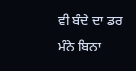ਵੀ ਬੰਦੇ ਦਾ ਡਰ ਮੰਨੇ ਬਿਨਾ